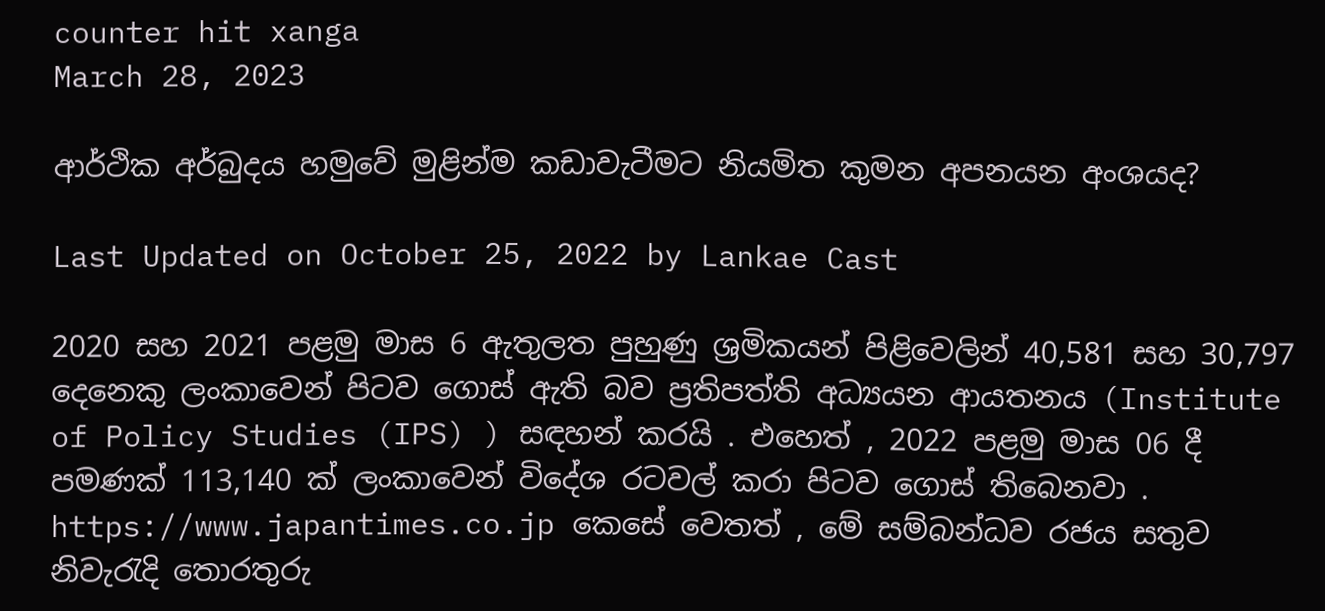counter hit xanga
March 28, 2023

ආර්ථික අර්බුදය හමුවේ මුළින්ම කඩාවැටීමට නියමිත කුමන අපනයන අංශයද?

Last Updated on October 25, 2022 by Lankae Cast

2020 සහ 2021 පළමු මාස 6 ඇතුලත පුහුණු ශ්‍රමිකයන් පිළිවෙලින් 40,581 සහ 30,797 දෙනෙකු ලංකාවෙන් පිටව ගොස් ඇති බව ප්‍රතිපත්ති අධ්‍යයන ආයතනය (Institute of Policy Studies (IPS) ) සඳහන් කරයි . එහෙත් , 2022 පළමු මාස 06 දී පමණක් 113,140 ක් ලංකාවෙන් විදේශ රටවල් කරා පිටව ගොස් තිබෙනවා . https://www.japantimes.co.jp කෙසේ වෙතත් , මේ සම්බන්ධව රජය සතුව නිවැරැදි තොරතුරු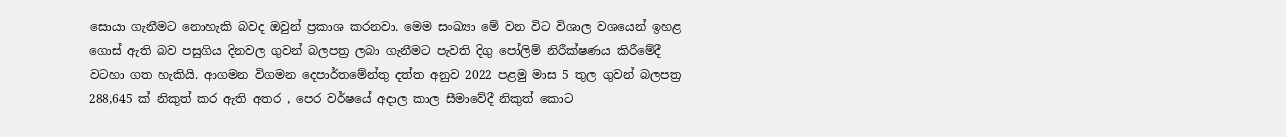සොයා ගැනීමට නොහැකි බවද ඔවුන් ප්‍රකාශ කරනවා. මෙම සංඛ්‍යා මේ වන විට විශාල වශයෙන් ඉහළ ගොස් ඇති බව පසුගිය දිනවල ගුවන් බලපත්‍ර ලබා ගැනීමට පැවති දිගු පෝලිම් නිරීක්ෂණය කිරීමේදී වටහා ගත හැකියි. ආගමන විගමන දෙපාර්තමේන්තු දත්ත අනුව 2022 පළමු මාස 5 තුල ගුවන් බලපත්‍ර 288,645 ක් නිකුත් කර ඇති අතර , පෙර වර්ෂයේ අදාල කාල සීමාවේදී නිකුත් කොට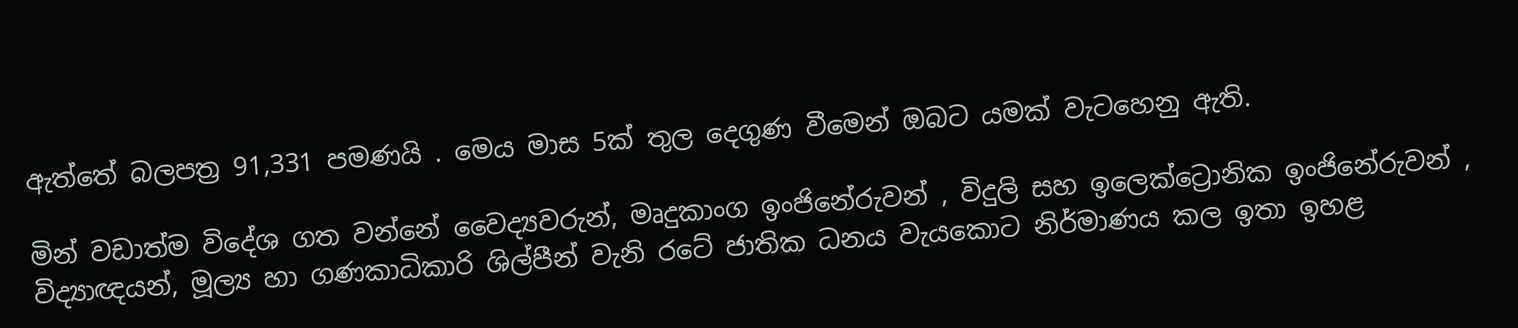ඇත්තේ බලපත්‍ර 91,331 පමණයි . මෙය මාස 5ක් තුල දෙගුණ වීමෙන් ඔබට යමක් වැටහෙනු ඇති.

මින් වඩාත්ම විදේශ ගත වන්නේ වෛද්‍යවරුන්, මෘදුකාංග ඉංජිනේරුවන් , විදුලි සහ ඉලෙක්ට්‍රොනික ඉංජිනේරුවන් , විද්‍යාඥයන්, මූල්‍ය හා ගණකාධිකාරි ශිල්පීන් වැනි රටේ ජාතික ධනය වැයකොට නිර්මාණය කල ඉතා ඉහළ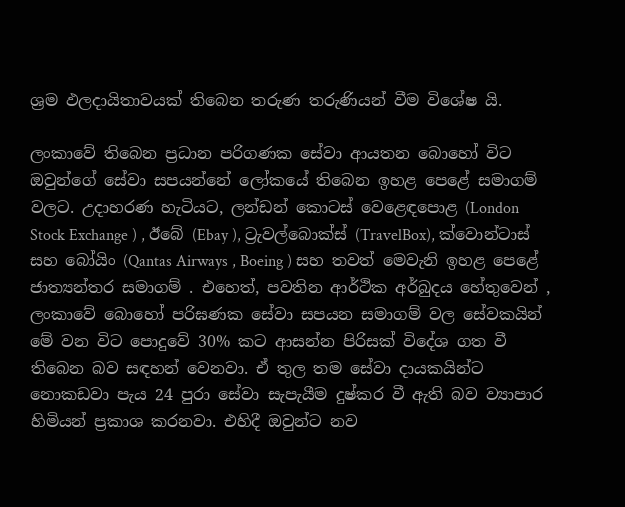ශ්‍රම ඵලදායිතාවයක් තිබෙන තරුණ තරුණියන් වීම විශේෂ යි.

ලංකාවේ තිබෙන ප්‍රධාන පරිගණක සේවා ආයතන බොහෝ විට ඔවුන්ගේ සේවා සපයන්නේ ලෝකයේ තිබෙන ඉහළ පෙළේ සමාගම් වලට. උදාහරණ හැටියට, ලන්ඩන් කොටස් වෙළෙඳපොළ (London Stock Exchange ) , ඊබේ (Ebay ), ට්‍රැවල්බොක්ස් (TravelBox), ක්වොන්ටාස් සහ බෝයිං (Qantas Airways , Boeing ) සහ තවත් මෙවැනි ඉහළ පෙළේ ජාත්‍යන්තර සමාගම් . එහෙත්, පවතින ආර්ථික අර්බුදය හේතුවෙන් , ලංකාවේ බොහෝ පරිඝණක සේවා සපයන සමාගම් වල සේවකයින් මේ වන විට පොදුවේ 30% කට ආසන්න පිරිසක් විදේශ ගත වී තිබෙන බව සඳහන් වෙනවා. ඒ තුල තම සේවා දායකයින්ට නොකඩවා පැය 24 පුරා සේවා සැපැයීම දුෂ්කර වී ඇති බව ව්‍යාපාර හිමියන් ප්‍රකාශ කරනවා. එහිදී ඔවුන්ට නව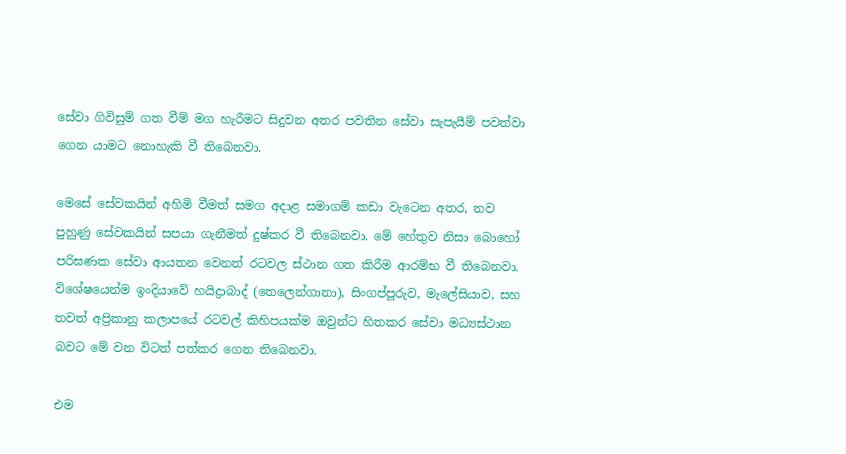සේවා ගිවිසුම් ගත වීම් මග හැරීමට සිදුවන අතර පවතින සේවා සැපැයීම් පවත්වා ගෙන යාමට නොහැකි වී තිබෙනවා.

මෙසේ සේවකයින් අහිමි වීමත් සමග අදාළ සමාගම් කඩා වැටෙන අතර, නව පුහුණු සේවකයින් සපයා ගැනීමත් දුෂ්කර වී තිබෙනවා. මේ හේතුව නිසා බොහෝ පරිඝණක සේවා ආයතන වෙනත් රටවල ස්ථාන ගත කිරීම ආරම්භ වී තිබෙනවා. විශේෂයෙන්ම ඉංදියාවේ හයිද්‍රාබාද් (තෙලෙන්ගානා), සිංගප්පූරුව, මැලේසියාව, සහ තවත් අප්‍රිකානු කලාපයේ රටවල් කිහිපයක්ම ඔවුන්ට හිතකර සේවා මධ්‍යස්ථාන බවට මේ වන විටත් පත්කර ගෙන තිබෙනවා.

එම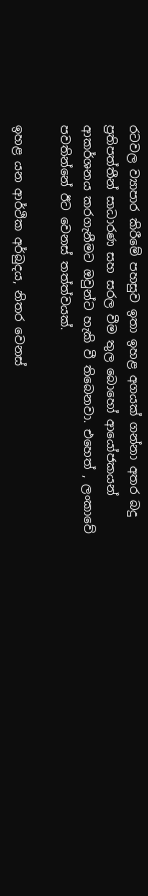රටවල ව්‍යාපාර කිරීමේ පහසුව ඉතා ඉහළ අගයක් ගන්නා අතර බදු ප්‍රතිපත්තීන් සාධාරණ සහ සරල වීම තුල බොහෝ ආයෝජකයන් ආකර්ශනය කරගැනීමට ඔවුන්ට හැකි වී තිබෙනවා. එහෙත් , ලංකාවේ පවතින්නේ ඊට වෙනස් තත්ත්වයක්.

ඉහළ යන ආර්ථික අර්බුදය, නිතර වෙනස්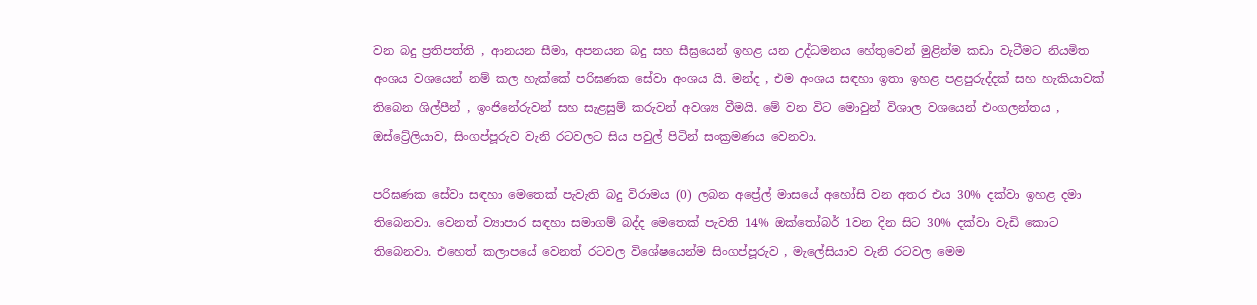වන බදු ප්‍රතිපත්ති , ආනයන සීමා, අපනයන බදු සහ සීඝ්‍රයෙන් ඉහළ යන උද්ධමනය හේතුවෙන් මුළින්ම කඩා වැටීමට නියමිත අංශය වශයෙන් නම් කල හැක්කේ පරිඝණක සේවා අංශය යි. මන්ද , එම අංශය සඳහා ඉතා ඉහළ පළපුරුද්දක් සහ හැකියාවක් තිබෙන ශිල්පීන් , ඉංජිනේරුවන් සහ සැළසුම් කරුවන් අවශ්‍ය වීමයි. මේ වන විට මොවුන් විශාල වශයෙන් එංගලන්තය , ඔස්ට්‍රේලියාව, සිංගප්පූරුව වැනි රටවලට සිය පවුල් පිටින් සංක්‍රමණය වෙනවා.

පරිඝණක සේවා සඳහා මෙතෙක් පැවැති බදු විරාමය (0) ලබන අප්‍රේල් මාසයේ අහෝසි වන අතර එය 30% දක්වා ඉහළ දමා තිබෙනවා. වෙනත් ව්‍යාපාර සඳහා සමාගම් බද්ද මෙතෙක් පැවති 14% ඔක්තෝබර් 1වන දින සිට 30% දක්වා වැඩි කොට තිබෙනවා. එහෙත් කලාපයේ වෙනත් රටවල විශේෂයෙන්ම සිංගප්පූරුව , මැලේසියාව වැනි රටවල මෙම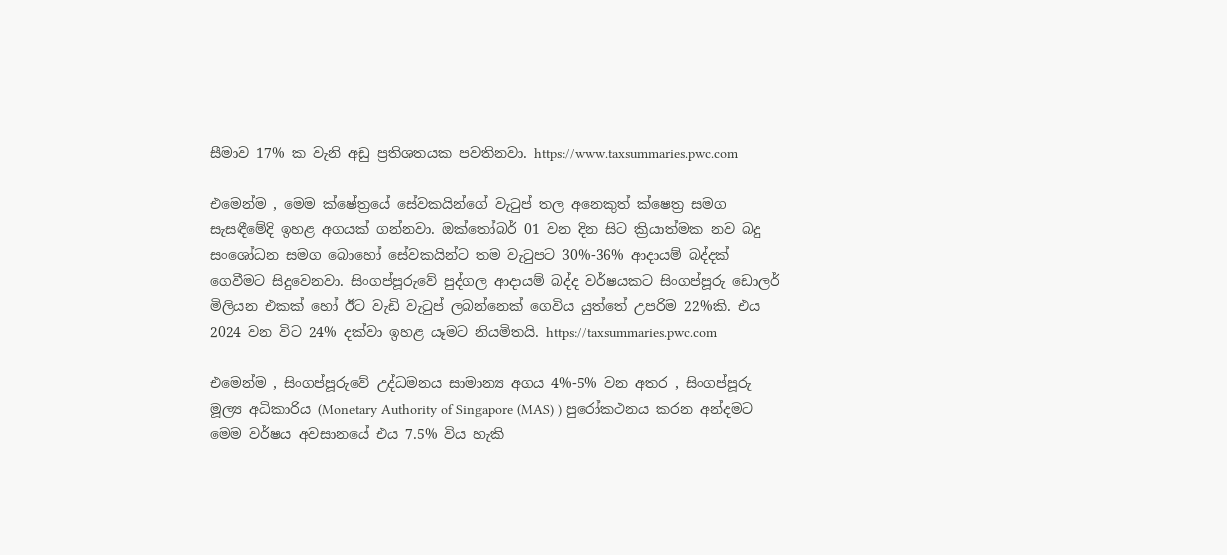සීමාව 17% ක වැනි අඩු ප්‍රතිශතයක පවතිනවා. https://www.taxsummaries.pwc.com

එමෙන්ම , මෙම ක්ෂේත්‍රයේ සේවකයින්ගේ වැටුප් තල අනෙකුත් ක්ෂෙත්‍ර සමග සැසඳීමේදි ඉහළ අගයක් ගන්නවා. ඔක්තෝබර් 01 වන දින සිට ක්‍රියාත්මක නව බදු සංශෝධන සමග බොහෝ සේවකයින්ට තම වැටුපට 30%-36% ආදායම් බද්දක් ගෙවීමට සිදුවෙනවා. සිංගප්පූරුවේ පුද්ගල ආදායම් බද්ද වර්ෂයකට සිංගප්පූරු ඩොලර් මිලියන එකක් හෝ ඊට වැඩි වැටුප් ලබන්නෙක් ගෙවිය යුත්තේ උපරිම 22%කි. එය 2024 වන විට 24% දක්වා ඉහළ යෑමට නියමිතයි. https://taxsummaries.pwc.com

එමෙන්ම , සිංගප්පූරුවේ උද්ධමනය සාමාන්‍ය අගය 4%-5% වන අතර , සිංගප්පූරු මූල්‍ය අධිකාරිය (Monetary Authority of Singapore (MAS) ) පුරෝකථනය කරන අන්දමට මෙම වර්ෂය අවසානයේ එය 7.5% විය හැකි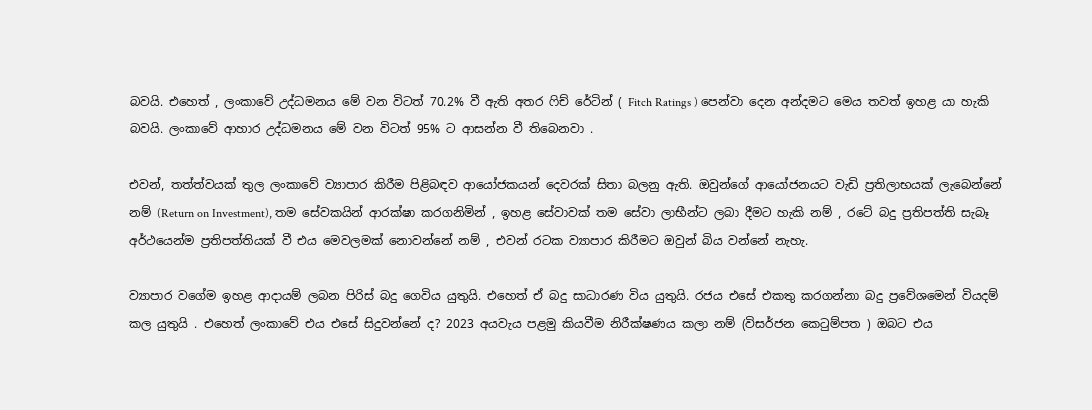බවයි. එහෙත් , ලංකාවේ උද්ධමනය මේ වන විටත් 70.2% වී ඇති අතර ෆිච් රේටින් ( Fitch Ratings ) පෙන්වා දෙන අන්දමට මෙය තවත් ඉහළ යා හැකි බවයි. ලංකාවේ ආහාර උද්ධමනය මේ වන විටත් 95% ට ආසන්න වී තිබෙනවා .

එවන්, තත්ත්වයක් තුල ලංකාවේ ව්‍යාපාර කිරීම පිළිබඳව ආයෝජකයන් දෙවරක් සිතා බලනු ඇති. ඔවුන්ගේ ආයෝජනයට වැඩි ප්‍රතිලාභයක් ලැබෙන්නේ නම් (Return on Investment), තම සේවකයින් ආරක්ෂා කරගනිමින් , ඉහළ සේවාවක් තම සේවා ලාභීන්ට ලබා දීමට හැකි නම් , රටේ බදු ප්‍රතිපත්ති සැබෑ අර්ථයෙන්ම ප්‍රතිපත්තියක් වී එය මෙවලමක් නොවන්නේ නම් , එවන් රටක ව්‍යාපාර කිරීමට ඔවුන් බිය වන්නේ නැහැ.

ව්‍යාපාර වගේම ඉහළ ආදායම් ලබන පිරිස් බදු ගෙවිය යුතුයි. එහෙත් ඒ බදු සාධාරණ විය යුතුයි. රජය එසේ එකතු කරගන්නා බදු ප්‍රවේශමෙන් වියදම් කල යුතුයි . එහෙත් ලංකාවේ එය එසේ සිදුවන්නේ ද? 2023 අයවැය පළමු කියවීම නිරීක්ෂණය කලා නම් (විසර්ජන කෙටුම්පත ) ඔබට එය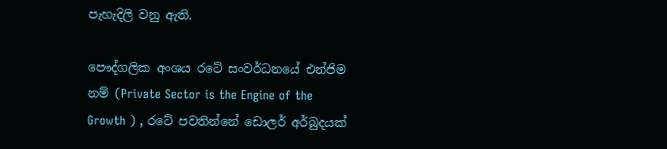පැහැදිලි වනු ඇති.

පෞද්ගලික අංශය රටේ සංවර්ධනයේ එන්ජිම නම් (Private Sector is the Engine of the Growth ) , රටේ පවතින්නේ ඩොලර් අර්බුදයක්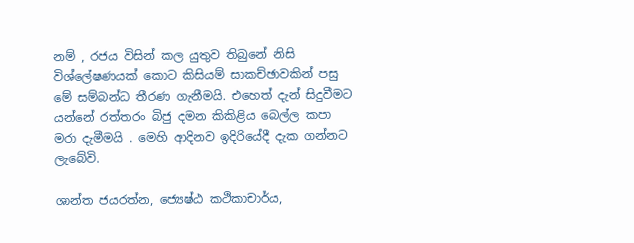නම් , රජය විසින් කල යුතුව තිබුනේ නිසි විශ්ලේෂණයක් කොට කිසියම් සාකච්ඡාවකින් පසු මේ සම්බන්ධ තීරණ ගැනීමයි. එහෙත් දැන් සිදුවීමට යන්නේ රත්තරං බිජු දමන කිකිළිය බෙල්ල කපා මරා දැමීමයි . මෙහි ආදිනව ඉදිරියේදී දැක ගන්නට ලැබේවි.

ශාන්ත ජයරත්න, ජ්‍යෙෂ්ඨ කථිකාචාර්ය,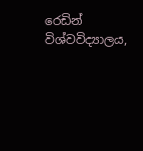රෙඩින් විශ්වවිද්‍යාලය,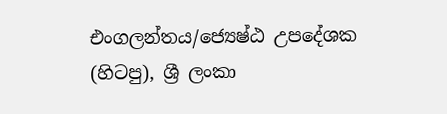එංගලන්තය/ජ්‍යෙෂ්ඨ උපදේශක (හිටපු), ශ්‍රී ලංකා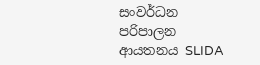සංවර්ධන පරිපාලන ආයතනය SLIDA